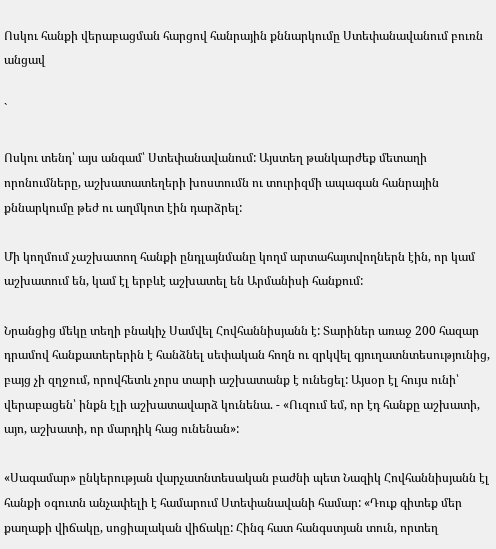Ոսկու հանքի վերաբացման հարցով հանրային քննարկումը Ստեփանավանում բուռն անցավ

`

Ոսկու տենդ՝ այս անգամ՝ Ստեփանավանում: Այստեղ թանկարժեք մետաղի որոնումները, աշխատատեղերի խոստումն ու տուրիզմի ապագան հանրային քննարկումը թեժ ու աղմկոտ էին դարձրել:

Մի կողմում չաշխատող հանքի ընդլայնմանը կողմ արտահայտվողներն էին, որ կամ աշխատում են, կամ էլ երբևէ աշխատել են Արմանիսի հանքում:

Նրանցից մեկը տեղի բնակիչ Սամվել Հովհաննիսյանն է: Տարիներ առաջ 200 հազար դրամով հանքատերերին է հանձնել սեփական հողն ու զրկվել գյուղատնտեսությունից, բայց չի զղջում, որովհետև չորս տարի աշխատանք է ունեցել: Այսօր էլ հույս ունի՝ վերաբացեն՝ ինքն էլի աշխատավարձ կունենա. - «Ուզում եմ, որ էդ հանքը աշխատի, այո, աշխատի, որ մարդիկ հաց ունենան»:

«Սագամար» ընկերության վարչատնտեսական բաժնի պետ Նազիկ Հովհաննիսյանն էլ հանքի օգուտն անչափելի է համարում Ստեփանավանի համար: «Դուք գիտեք մեր քաղաքի վիճակը, սոցիալական վիճակը: Հինգ հատ հանգստյան տուն, որտեղ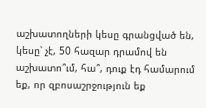աշխատողների կեսը գրանցված են, կեսը՝ չէ, 50 հազար դրամով են աշխատո՞ւմ, հա՞, դուք էդ համարում եք, որ զբոսաշրջություն եք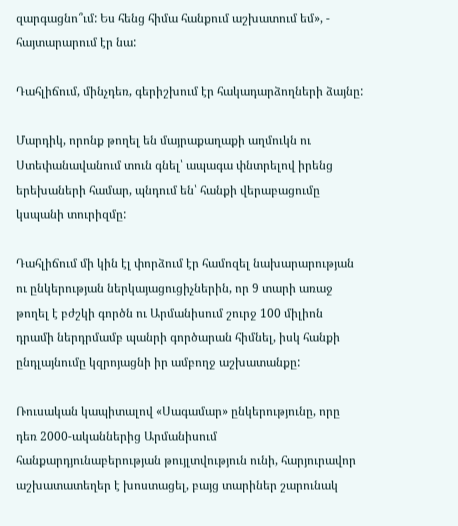զարգացնո՞ւմ: Ես հենց հիմա հանքում աշխատում եմ», - հայտարարում էր նա:

Դահլիճում, մինչդեռ, գերիշխում էր հակադարձողների ձայնը:

Մարդիկ, որոնք թողել են մայրաքաղաքի աղմուկն ու Ստեփանավանում տուն գնել՝ ապագա փնտրելով իրենց երեխաների համար, պնդում են՝ հանքի վերաբացումը կսպանի տուրիզմը:

Դահլիճում մի կին էլ փորձում էր համոզել նախարարության ու ընկերության ներկայացուցիչներին, որ 9 տարի առաջ թողել է բժշկի գործն ու Արմանիսում շուրջ 100 միլիոն դրամի ներդրմամբ պանրի գործարան հիմնել, իսկ հանքի ընդլայնումը կզրոյացնի իր ամբողջ աշխատանքը:

Ռուսական կապիտալով «Սագամար» ընկերությունը, որը դեռ 2000-ականներից Արմանիսում հանքարդյունաբերության թույլտվություն ունի, հարյուրավոր աշխատատեղեր է խոստացել, բայց տարիներ շարունակ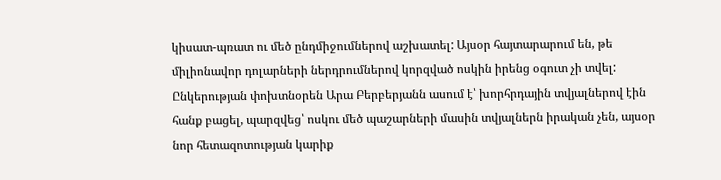կիսատ-պռատ ու մեծ ընդմիջումներով աշխատել: Այսօր հայտարարում են, թե միլիոնավոր դոլարների ներդրումներով կորզված ոսկին իրենց օգուտ չի տվել: Ընկերության փոխտնօրեն Արա Բերբերյանն ասում է՝ խորհրդային տվյալներով էին հանք բացել, պարզվեց՝ ոսկու մեծ պաշարների մասին տվյալներն իրական չեն, այսօր նոր հետազոտության կարիք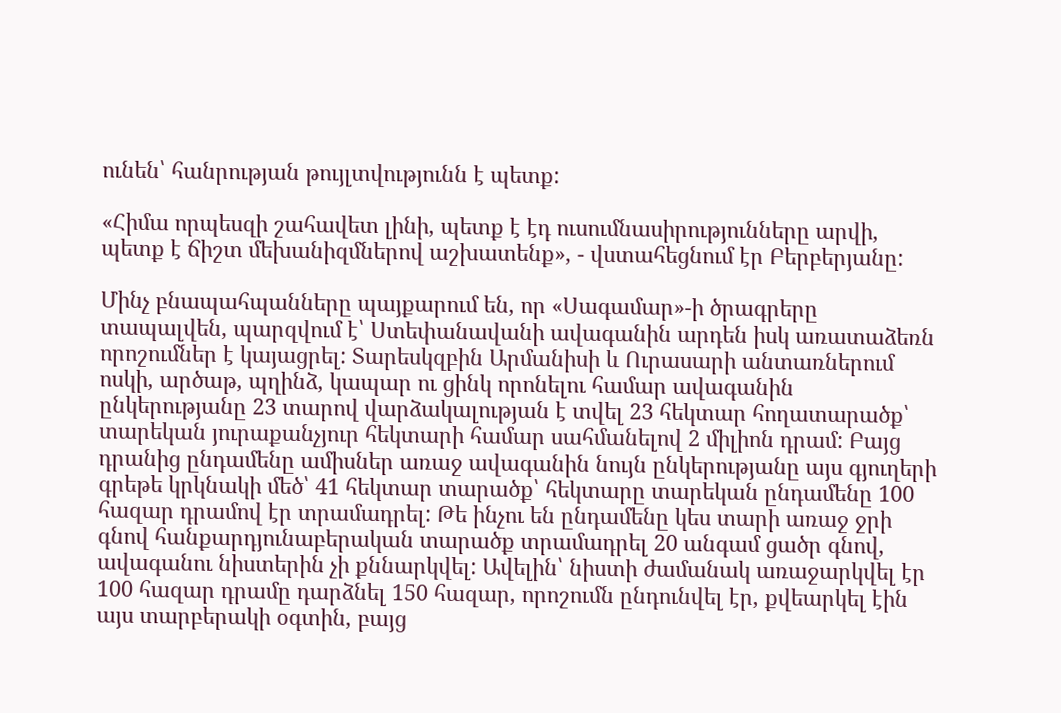ունեն՝ հանրության թույլտվությունն է պետք:

«Հիմա որպեսզի շահավետ լինի, պետք է էդ ուսումնասիրությունները արվի, պետք է ճիշտ մեխանիզմներով աշխատենք», - վստահեցնում էր Բերբերյանը:

Մինչ բնապահպանները պայքարում են, որ «Սագամար»-ի ծրագրերը տապալվեն, պարզվում է՝ Ստեփանավանի ավագանին արդեն իսկ առատաձեռն որոշումներ է կայացրել: Տարեսկզբին Արմանիսի և Ուրասարի անտառներում ոսկի, արծաթ, պղինձ, կապար ու ցինկ որոնելու համար ավագանին ընկերությանը 23 տարով վարձակալության է տվել 23 հեկտար հողատարածք՝ տարեկան յուրաքանչյուր հեկտարի համար սահմանելով 2 միլիոն դրամ: Բայց դրանից ընդամենը ամիսներ առաջ ավագանին նույն ընկերությանը այս գյուղերի գրեթե կրկնակի մեծ՝ 41 հեկտար տարածք՝ հեկտարը տարեկան ընդամենը 100 հազար դրամով էր տրամադրել: Թե ինչու են ընդամենը կես տարի առաջ ջրի գնով հանքարդյունաբերական տարածք տրամադրել 20 անգամ ցածր գնով, ավագանու նիստերին չի քննարկվել: Ավելին՝ նիստի ժամանակ առաջարկվել էր 100 հազար դրամը դարձնել 150 հազար, որոշումն ընդունվել էր, քվեարկել էին այս տարբերակի օգտին, բայց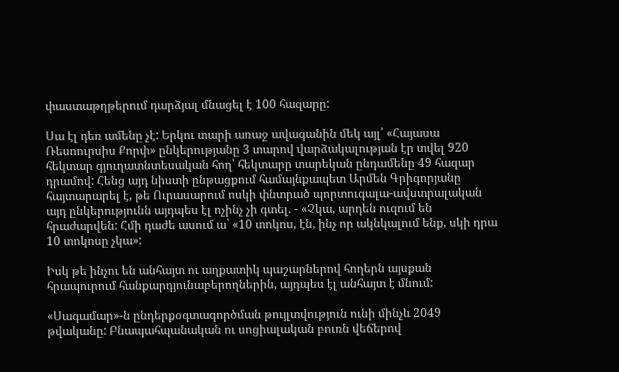փաստաթղթերում դարձյալ մնացել է 100 հազարը:

Սա էլ դեռ ամենը չէ: Երկու տարի առաջ ավագանին մեկ այլ՝ «Հայասա Ռեսոուրսիս Քորփ» ընկերությանը 3 տարով վարձակալության էր տվել 920 հեկտար գյուղատնտեսական հող՝ հեկտարը տարեկան ընդամենը 49 հազար դրամով: Հենց այդ նիստի ընթացքում համայնքապետ Արմեն Գրիգորյանը հայտարարել է, թե Ուրասարում ոսկի փնտրած պորտուգալա-ավստրալական այդ ընկերությունն այդպես էլ ոչինչ չի գտել. - «Չկա, արդեն ուզում են հրաժարվեն: Հմի դաժե ասում ա` «10 տոկոս, էն, ինչ որ ակնկալում ենք, սկի դրա 10 տոկոսը չկա»:

Իսկ թե ինչու են անհայտ ու աղքատիկ պաշարներով հողերն այսքան հրապուրում հանքարդյունաբերողներին, այդպես էլ անհայտ է մնում:

«Սագամար»-ն ընդերքօգտագործման թույլտվություն ունի մինչև 2049 թվականը: Բնապահպանական ու սոցիալական բուռն վեճերով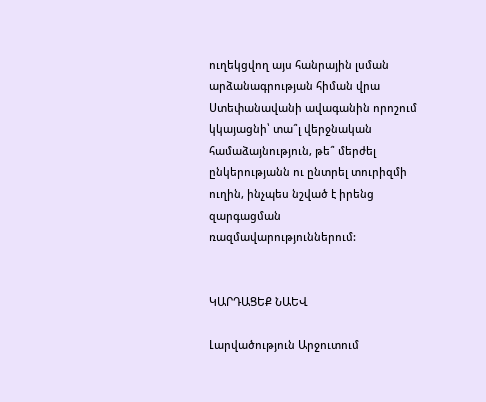ուղեկցվող այս հանրային լսման արձանագրության հիման վրա Ստեփանավանի ավագանին որոշում կկայացնի՝ տա՞լ վերջնական համաձայնություն, թե՞ մերժել ընկերությանն ու ընտրել տուրիզմի ուղին, ինչպես նշված է իրենց զարգացման ռազմավարություններում:


ԿԱՐԴԱՑԵՔ ՆԱԵՎ

Լարվածություն Արջուտում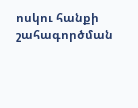ոսկու հանքի շահագործման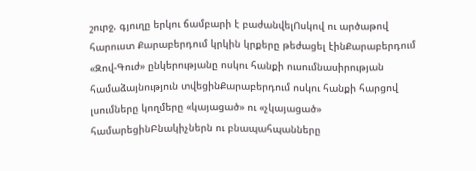շուրջ. գյուղը երկու ճամբարի է բաժանվելՈսկով ու արծաթով հարուստ Քարաբերդում կրկին կրքերը թեժացել էինՔարաբերդում «Զով-Գուժ» ընկերությանը ոսկու հանքի ուսումնասիրության համաձայնություն տվեցինՔարաբերդում ոսկու հանքի հարցով լսումները կողմերը «կայացած» ու «չկայացած» համարեցինԲնակիչներն ու բնապահպանները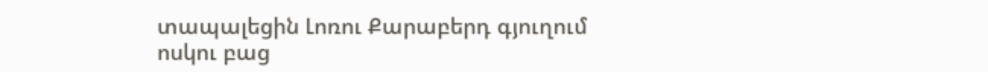տապալեցին Լոռու Քարաբերդ գյուղում ոսկու բաց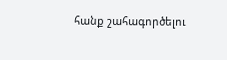հանք շահագործելու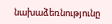նախաձեռնությունը